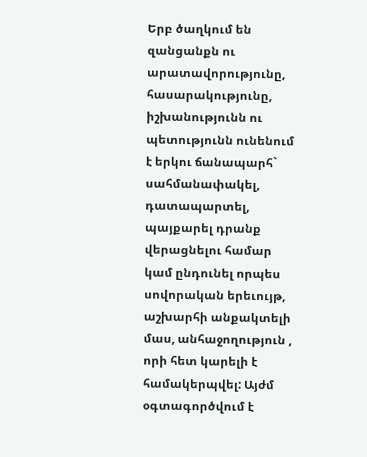Երբ ծաղկում են զանցանքն ու արատավորությունը, հասարակությունը, իշխանությունն ու պետությունն ունենում է երկու ճանապարհ` սահմանափակել, դատապարտել, պայքարել դրանք վերացնելու համար կամ ընդունել որպես սովորական երեւույթ, աշխարհի անքակտելի մաս, անհաջողություն , որի հետ կարելի է համակերպվել: Այժմ օգտագործվում է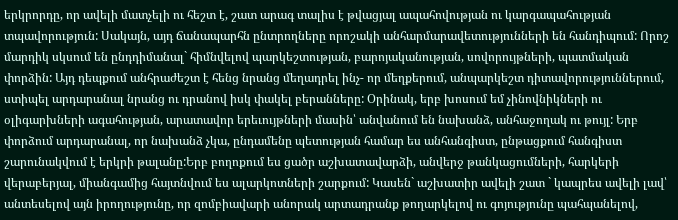երկրորդը, որ ավելի մատչելի ու հեշտ է, շատ արագ տալիս է թվացյալ ապահովության ու կարգապահության տպավորություն: Սակայն, այդ ճանապարհն ընտրողները որոշակի անհարմարավետությունների են հանդիպում: Որոշ մարդիկ սկսում են ընդդիմանալ` հիմնվելով պարկեշտության, բարոյականության, սովորույթների, պատմական փորձին: Այդ դեպքում անհրաժեշտ է հենց նրանց մեղադրել ինչ- որ մեղքերում, անպարկեշտ դիտավորություններում, ստիպել արդարանալ նրանց ու դրանով իսկ փակել բերանները: Օրինակ, երբ խոսում եմ չինովնիկների ու օլիգարխների ագահության, արատավոր երեւույթների մասին՝ անվանում են նախանձ, անհաջողակ ու թույլ: Երբ փորձում արդարանալ, որ նախանձ չկա, ընդամենը պետության համար ես անհանգիստ, ընթացքում հանգիստ շարունակվում է երկրի թալանը:Երբ բողոքում ես ցածր աշխատավարձի, անվերջ թանկացումների, հարկերի վերաբերյալ, միանգամից հայտնվում ես ալարկոտների շարքում: Կասեն` աշխատիր ավելի շատ ` կապրես ավելի լավ՝ անտեսելով այն իրողությունը, որ զոմբիավարի անորակ արտադրանք թողարկելով ու գոյությունը պահպանելով,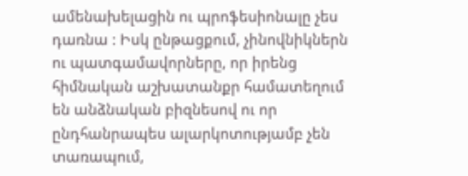ամենախելացին ու պրոֆեսիոնալը չես դառնա : Իսկ ընթացքում, չինովնիկներն ու պատգամավորները, որ իրենց հիմնական աշխատանքր համատեղում են անձնական բիզնեսով ու որ ընդհանրապես ալարկոտությամբ չեն տառապում,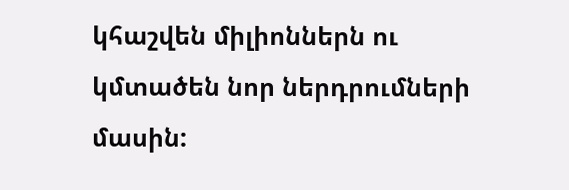կհաշվեն միլիոններն ու կմտածեն նոր ներդրումների մասին: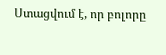Ստացվում է, որ բոլորը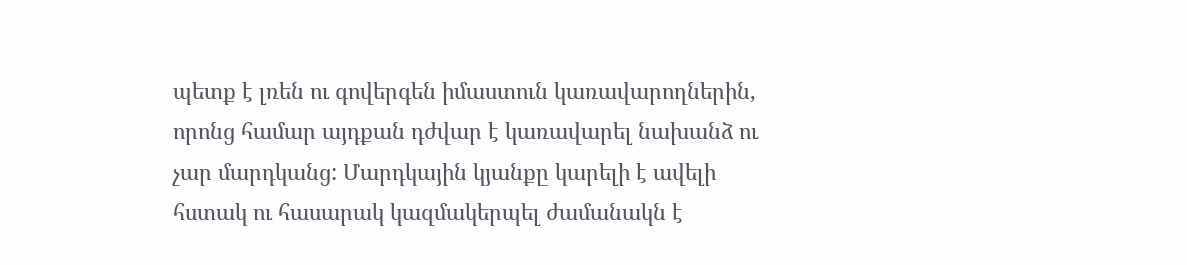պետք է լռեն ու գովերգեն իմաստուն կառավարողներին, որոնց համար այդքան դժվար է կառավարել նախանձ ու չար մարդկանց: Մարդկային կյանքը կարելի է ավելի հստակ ու հասարակ կազմակերպել ժամանակն է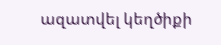ազատվել կեղծիքի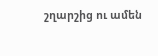շղարշից ու ամեն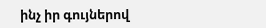ինչ իր գույներով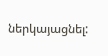ներկայացնել: